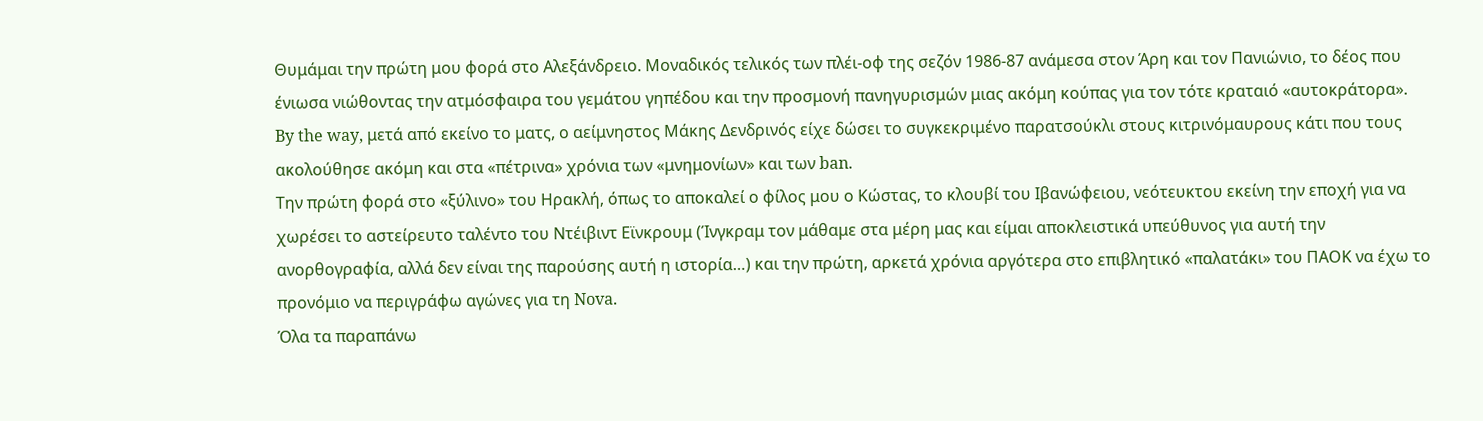Θυμάμαι την πρώτη μου φορά στο Αλεξάνδρειο. Μοναδικός τελικός των πλέι-οφ της σεζόν 1986-87 ανάμεσα στον Άρη και τον Πανιώνιο, το δέος που ένιωσα νιώθοντας την ατμόσφαιρα του γεμάτου γηπέδου και την προσμονή πανηγυρισμών μιας ακόμη κούπας για τον τότε κραταιό «αυτοκράτορα».
By the way, μετά από εκείνο το ματς, ο αείμνηστος Μάκης Δενδρινός είχε δώσει το συγκεκριμένο παρατσούκλι στους κιτρινόμαυρους κάτι που τους ακολούθησε ακόμη και στα «πέτρινα» χρόνια των «μνημονίων» και των ban.
Την πρώτη φορά στο «ξύλινο» του Ηρακλή, όπως το αποκαλεί ο φίλος μου ο Κώστας, το κλουβί του Ιβανώφειου, νεότευκτου εκείνη την εποχή για να χωρέσει το αστείρευτο ταλέντο του Ντέιβιντ Εϊνκρουμ (Ίνγκραμ τον μάθαμε στα μέρη μας και είμαι αποκλειστικά υπεύθυνος για αυτή την ανορθογραφία, αλλά δεν είναι της παρούσης αυτή η ιστορία…) και την πρώτη, αρκετά χρόνια αργότερα στο επιβλητικό «παλατάκι» του ΠΑΟΚ να έχω το προνόμιο να περιγράφω αγώνες για τη Nova.
Όλα τα παραπάνω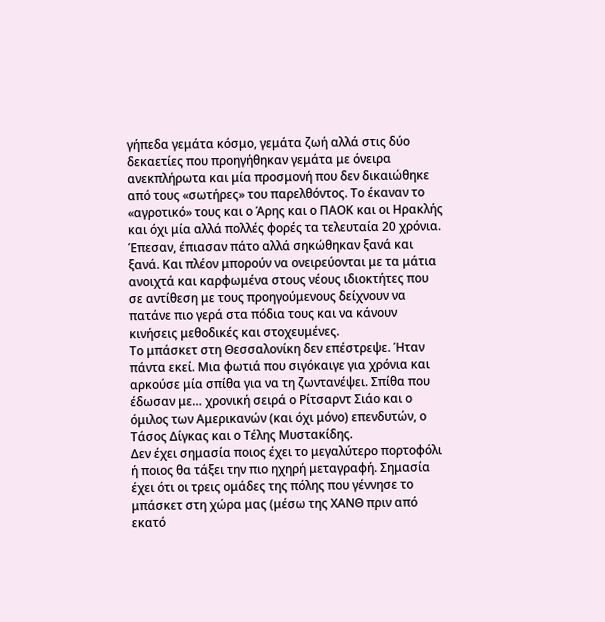γήπεδα γεμάτα κόσμο, γεμάτα ζωή αλλά στις δύο δεκαετίες που προηγήθηκαν γεμάτα με όνειρα ανεκπλήρωτα και μία προσμονή που δεν δικαιώθηκε από τους «σωτήρες» του παρελθόντος. Το έκαναν το «αγροτικό» τους και ο Άρης και ο ΠΑΟΚ και οι Ηρακλής και όχι μία αλλά πολλές φορές τα τελευταία 20 χρόνια.
Έπεσαν, έπιασαν πάτο αλλά σηκώθηκαν ξανά και ξανά. Και πλέον μπορούν να ονειρεύονται με τα μάτια ανοιχτά και καρφωμένα στους νέους ιδιοκτήτες που σε αντίθεση με τους προηγούμενους δείχνουν να πατάνε πιο γερά στα πόδια τους και να κάνουν κινήσεις μεθοδικές και στοχευμένες.
Το μπάσκετ στη Θεσσαλονίκη δεν επέστρεψε. Ήταν πάντα εκεί. Μια φωτιά που σιγόκαιγε για χρόνια και αρκούσε μία σπίθα για να τη ζωντανέψει. Σπίθα που έδωσαν με… χρονική σειρά ο Ρίτσαρντ Σιάο και ο όμιλος των Αμερικανών (και όχι μόνο) επενδυτών, ο Τάσος Δίγκας και ο Τέλης Μυστακίδης.
Δεν έχει σημασία ποιος έχει το μεγαλύτερο πορτοφόλι ή ποιος θα τάξει την πιο ηχηρή μεταγραφή. Σημασία έχει ότι οι τρεις ομάδες της πόλης που γέννησε το μπάσκετ στη χώρα μας (μέσω της ΧΑΝΘ πριν από εκατό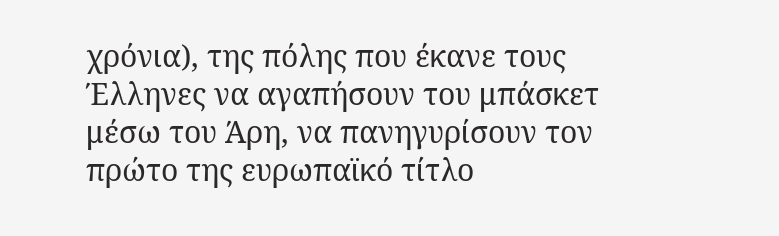χρόνια), της πόλης που έκανε τους Έλληνες να αγαπήσουν του μπάσκετ μέσω του Άρη, να πανηγυρίσουν τον πρώτο της ευρωπαϊκό τίτλο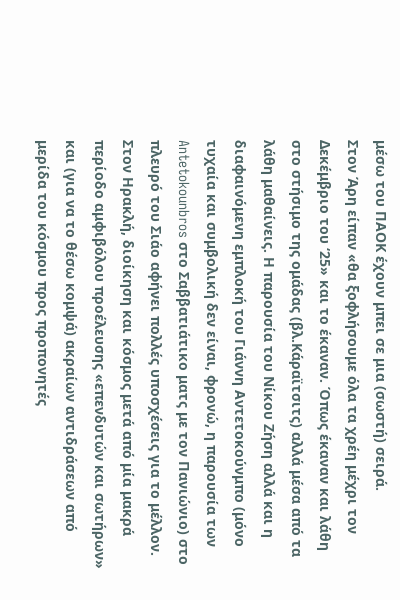μέσω του ΠΑΟΚ έχουν μπει σε μια (σωστή) σειρά.
Στον Άρη είπαν «θα ξοφλήσουμε όλα τα χρέη μέχρι τον Δεκέμβριο του ‘25» και το έκαναν. Όπως έκαναν και λάθη στο στήσιμο της ομάδας (βλ.Κάραϊτσιτς) αλλά μέσα από τα λάθη μαθαίνεις. Η παρουσία του Νίκου Ζήση αλλά και η διαφαινόμενη εμπλοκή του Γιάννη Αντετοκούνμπο (μόνο τυχαία και συμβολική δεν είναι, φρονώ, η παρουσία των Antetokounbros στο Σαββατιάτικο ματς με τον Πανιώνιο) στο πλευρό του Σιάο αφήνει πολλές υποσχέσεις για το μέλλον.
Στον Ηρακλή, διοίκηση και κόσμος μετά από μία μακρά περίοδο αμφιβόλου προέλευσης «επενδυτών και σωτήρων» και (για να το θέσω κομψά) ακραίων αντιδράσεων από μερίδα του κόσμου προς προπονητές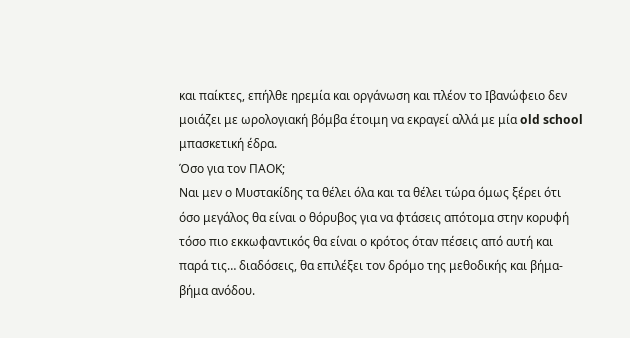και παίκτες, επήλθε ηρεμία και οργάνωση και πλέον το Ιβανώφειο δεν μοιάζει με ωρολογιακή βόμβα έτοιμη να εκραγεί αλλά με μία old school μπασκετική έδρα.
Όσο για τον ΠΑΟΚ;
Ναι μεν ο Μυστακίδης τα θέλει όλα και τα θέλει τώρα όμως ξέρει ότι όσο μεγάλος θα είναι ο θόρυβος για να φτάσεις απότομα στην κορυφή τόσο πιο εκκωφαντικός θα είναι ο κρότος όταν πέσεις από αυτή και παρά τις… διαδόσεις, θα επιλέξει τον δρόμο της μεθοδικής και βήμα-βήμα ανόδου.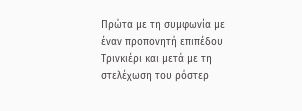Πρώτα με τη συμφωνία με έναν προπονητή επιπέδου Τρινκιέρι και μετά με τη στελέχωση του ρόστερ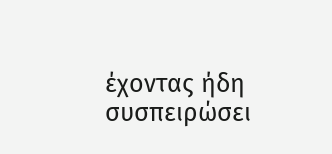έχοντας ήδη συσπειρώσει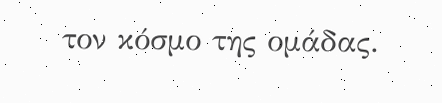τον κόσμο της ομάδας.